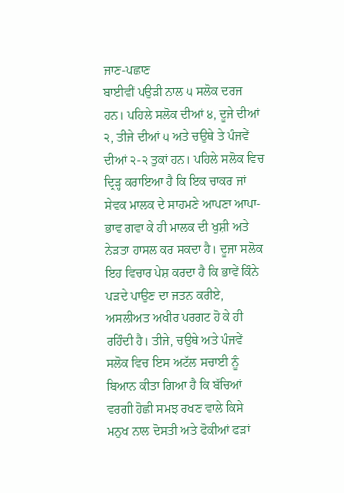ਜਾਣ-ਪਛਾਣ
ਬਾਈਵੀਂ ਪਉੜੀ ਨਾਲ ੫ ਸਲੋਕ ਦਰਜ ਹਨ। ਪਹਿਲੇ ਸਲੋਕ ਦੀਆਂ ੪, ਦੂਜੇ ਦੀਆਂ ੨, ਤੀਜੇ ਦੀਆਂ ੫ ਅਤੇ ਚਉਥੇ ਤੇ ਪੰਜਵੇਂ ਦੀਆਂ ੨-੨ ਤੁਕਾਂ ਹਨ। ਪਹਿਲੇ ਸਲੋਕ ਵਿਚ ਦ੍ਰਿੜ੍ਹ ਕਰਾਇਆ ਹੈ ਕਿ ਇਕ ਚਾਕਰ ਜਾਂ ਸੇਵਕ ਮਾਲਕ ਦੇ ਸਾਹਮਣੇ ਆਪਣਾ ਆਪਾ-ਭਾਵ ਗਵਾ ਕੇ ਹੀ ਮਾਲਕ ਦੀ ਖੁਸ਼ੀ ਅਤੇ ਨੇੜਤਾ ਹਾਸਲ ਕਰ ਸਕਦਾ ਹੈ। ਦੂਜਾ ਸਲੋਕ ਇਹ ਵਿਚਾਰ ਪੇਸ਼ ਕਰਦਾ ਹੈ ਕਿ ਭਾਵੇਂ ਕਿੰਨੇ ਪੜਦੇ ਪਾਉਣ ਦਾ ਜਤਨ ਕਰੀਏ, ਅਸਲੀਅਤ ਅਖੀਰ ਪਰਗਟ ਹੋ ਕੇ ਹੀ ਰਹਿੰਦੀ ਹੈ। ਤੀਜੇ, ਚਉਥੇ ਅਤੇ ਪੰਜਵੇਂ ਸਲੋਕ ਵਿਚ ਇਸ ਅਟੱਲ ਸਚਾਈ ਨੂੰ ਬਿਆਨ ਕੀਤਾ ਗਿਆ ਹੈ ਕਿ ਬੱਚਿਆਂ ਵਰਗੀ ਹੋਛੀ ਸਮਝ ਰਖਣ ਵਾਲੇ ਕਿਸੇ ਮਨੁਖ ਨਾਲ ਦੋਸਤੀ ਅਤੇ ਫੋਕੀਆਂ ਫੜਾਂ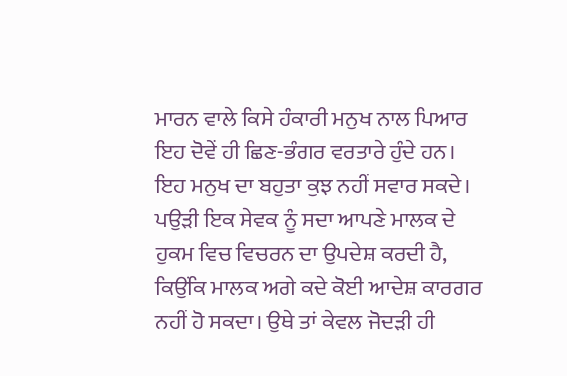ਮਾਰਨ ਵਾਲੇ ਕਿਸੇ ਹੰਕਾਰੀ ਮਨੁਖ ਨਾਲ ਪਿਆਰ ਇਹ ਦੋਵੇਂ ਹੀ ਛਿਣ-ਭੰਗਰ ਵਰਤਾਰੇ ਹੁੰਦੇ ਹਨ। ਇਹ ਮਨੁਖ ਦਾ ਬਹੁਤਾ ਕੁਝ ਨਹੀਂ ਸਵਾਰ ਸਕਦੇ। ਪਉੜੀ ਇਕ ਸੇਵਕ ਨੂੰ ਸਦਾ ਆਪਣੇ ਮਾਲਕ ਦੇ ਹੁਕਮ ਵਿਚ ਵਿਚਰਨ ਦਾ ਉਪਦੇਸ਼ ਕਰਦੀ ਹੈ, ਕਿਉਂਕਿ ਮਾਲਕ ਅਗੇ ਕਦੇ ਕੋਈ ਆਦੇਸ਼ ਕਾਰਗਰ ਨਹੀਂ ਹੋ ਸਕਦਾ। ਉਥੇ ਤਾਂ ਕੇਵਲ ਜੋਦੜੀ ਹੀ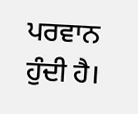ਪਰਵਾਨ ਹੁੰਦੀ ਹੈ।